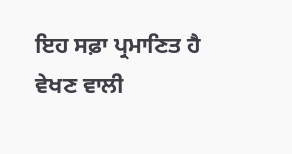ਇਹ ਸਫ਼ਾ ਪ੍ਰਮਾਣਿਤ ਹੈ
ਵੇਖਣ ਵਾਲੀ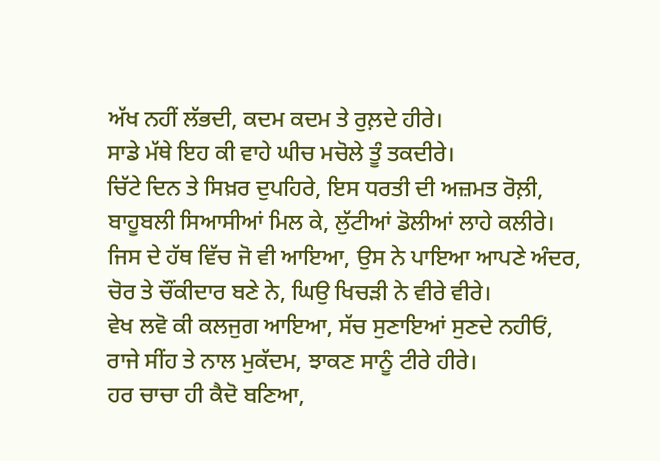ਅੱਖ ਨਹੀਂ ਲੱਭਦੀ, ਕਦਮ ਕਦਮ ਤੇ ਰੁਲ਼ਦੇ ਹੀਰੇ।
ਸਾਡੇ ਮੱਥੇ ਇਹ ਕੀ ਵਾਹੇ ਘੀਚ ਮਚੋਲੇ ਤੂੰ ਤਕਦੀਰੇ।
ਚਿੱਟੇ ਦਿਨ ਤੇ ਸਿਖ਼ਰ ਦੁਪਹਿਰੇ, ਇਸ ਧਰਤੀ ਦੀ ਅਜ਼ਮਤ ਰੋਲ਼ੀ,
ਬਾਹੂਬਲੀ ਸਿਆਸੀਆਂ ਮਿਲ ਕੇ, ਲੁੱਟੀਆਂ ਡੋਲੀਆਂ ਲਾਹੇ ਕਲੀਰੇ।
ਜਿਸ ਦੇ ਹੱਥ ਵਿੱਚ ਜੋ ਵੀ ਆਇਆ, ਉਸ ਨੇ ਪਾਇਆ ਆਪਣੇ ਅੰਦਰ,
ਚੋਰ ਤੇ ਚੌਂਕੀਦਾਰ ਬਣੇ ਨੇ, ਘਿਉ ਖਿਚੜੀ ਨੇ ਵੀਰੇ ਵੀਰੇ।
ਵੇਖ ਲਵੋ ਕੀ ਕਲਜੁਗ ਆਇਆ, ਸੱਚ ਸੁਣਾਇਆਂ ਸੁਣਦੇ ਨਹੀਓਂ,
ਰਾਜੇ ਸੀਂਹ ਤੇ ਨਾਲ ਮੁਕੱਦਮ, ਝਾਕਣ ਸਾਨੂੰ ਟੀਰੇ ਹੀਰੇ।
ਹਰ ਚਾਚਾ ਹੀ ਕੈਦੋ ਬਣਿਆ,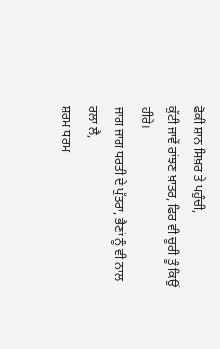ਫੋਕੀ ਸ਼ਾਨ ਸਿਖ਼ਰ ਤੇ ਪਹੁੰਚੀ,
ਕੁੱਟੀ ਜਾਵੇਂ ਰਾਂਝਣ ਖ਼ਾਤਰ, ਫਿਰ ਵੀ ਚੂਰੀ ਤੂੰ ਕਿਉਂ ਹੀਰੇ।
ਜਾਗ ਜਾਗ ਧਰਤੀ ਦੇ ਪੁੱਤਰਾ, ਭੈਣਾਂ ਨੂੰ ਵੀ ਨਾਲ ਰਲਾ ਲੈ,
ਸ਼ਰਮ ਧਰਮ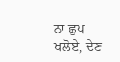ਨਾ ਛੁਪ ਖਲੋਏ, ਦੇਣ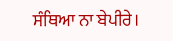ਸੰਥਿਆ ਨਾ ਬੇਪੀਰੇ।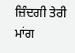ਜ਼ਿੰਦਗੀ ਤੇਰੀ ਮਾਂਗ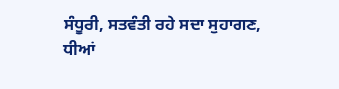ਸੰਧੂਰੀ, ਸਤਵੰਤੀ ਰਹੇ ਸਦਾ ਸੁਹਾਗਣ,
ਧੀਆਂ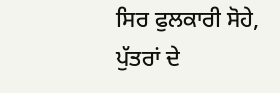ਸਿਰ ਫੁਲਕਾਰੀ ਸੋਹੇ, ਪੁੱਤਰਾਂ ਦੇ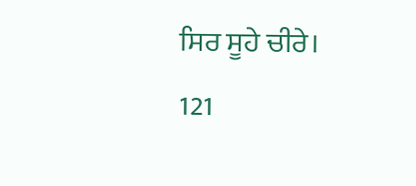ਸਿਰ ਸੂਹੇ ਚੀਰੇ।
121